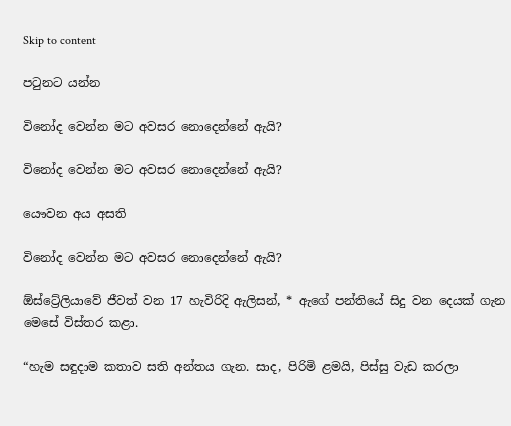Skip to content

පටුනට යන්න

විනෝද වෙන්න මට අවසර නොදෙන්නේ ඇයි?

විනෝද වෙන්න මට අවසර නොදෙන්නේ ඇයි?

යෞවන අය අසති

විනෝද වෙන්න මට අවසර නොදෙන්නේ ඇයි?

ඕස්ට්‍රේලියාවේ ජීවත් වන 17 හැවිරිදි ඇලිසන්, * ඇගේ පන්තියේ සිදු වන දෙයක් ගැන මෙසේ විස්තර කළා.

“හැම සඳුදාම කතාව සති අන්තය ගැන. සාද, පිරිමි ළමයි, පිස්සු වැඩ කරලා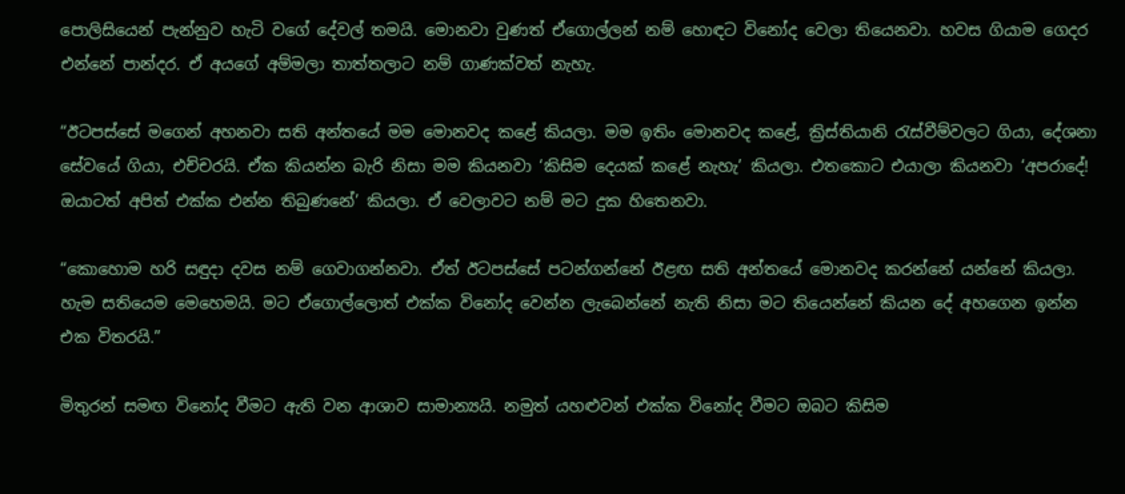පොලිසියෙන් පැන්නුව හැටි වගේ දේවල් තමයි. මොනවා වුණත් ඒගොල්ලන් නම් හොඳට විනෝද වෙලා තියෙනවා. හවස ගියාම ගෙදර එන්නේ පාන්දර. ඒ අයගේ අම්මලා තාත්තලාට නම් ගාණක්වත් නැහැ.

“ඊටපස්සේ මගෙන් අහනවා සති අන්තයේ මම මොනවද කළේ කියලා. මම ඉතිං මොනවද කළේ, ක්‍රිස්තියානි රැස්වීම්වලට ගියා, දේශනා සේවයේ ගියා, එච්චරයි. ඒක කියන්න බැරි නිසා මම කියනවා ‘කිසිම දෙයක් කළේ නැහැ’ කියලා. එතකොට එයාලා කියනවා ‘අපරාදේ! ඔයාටත් අපිත් එක්ක එන්න තිබුණනේ’ කියලා. ඒ වෙලාවට නම් මට දුක හිතෙනවා.

“කොහොම හරි සඳුදා දවස නම් ගෙවාගන්නවා. ඒත් ඊටපස්සේ පටන්ගන්නේ ඊළඟ සති අන්තයේ මොනවද කරන්නේ යන්නේ කියලා. හැම සතියෙම මෙහෙමයි. මට ඒගොල්ලොත් එක්ක විනෝද වෙන්න ලැබෙන්නේ නැති නිසා මට තියෙන්නේ කියන දේ අහගෙන ඉන්න එක විතරයි.”

මිතුරන් සමඟ විනෝද වීමට ඇති වන ආශාව සාමාන්‍යයි. නමුත් යහළුවන් එක්ක විනෝද වීමට ඔබට කිසිම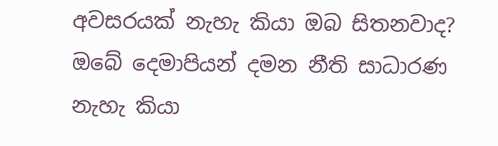අවසරයක් නැහැ කියා ඔබ සිතනවාද? ඔබේ දෙමාපියන් දමන නීති සාධාරණ නැහැ කියා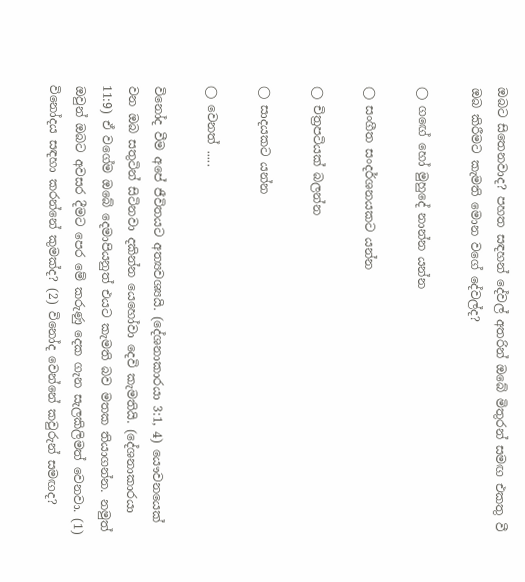ඔබට සිතෙනවාද? පහත සඳහන් දේවල් අතරින් ඔබේ මිතුරන් සමඟ එකතු වී ඔබ කිරීමට කැමති මොන වගේ දේවල්ද?

◯ ගඟේ හෝ මුහුදේ නාන්න යන්න

◯ සංගීත සංදර්ශනයකට යන්න

◯ චිත්‍රපටියක් බලන්න

◯ සාදයකට යන්න

◯ වෙනත් .....

විනෝද වීම අපේ ජීවිතයට අත්‍යවශ්‍යයි. (දේශනාකාරයා 3:1, 4) යෞවනයෙක් වන ඔබ සතුටින් සිටිනවා දකින්න යෙහෝවා දෙවි කැමතියි. (දේශනාකාරයා 11:9) ඒ වගේම ඔබේ දෙමාපියනුත් එයට කැමති බව මතක තියාගන්න. නමුත් ඔවුන් ඔබට අවසර දීමට පෙර මේ කරුණු දෙක ගැන සැලකිලිමත් වෙනවා. (1) විනෝදය සඳහා කරන්නේ කුමක්ද? (2) විනෝද වෙන්නේ කවුරුන් සමඟද?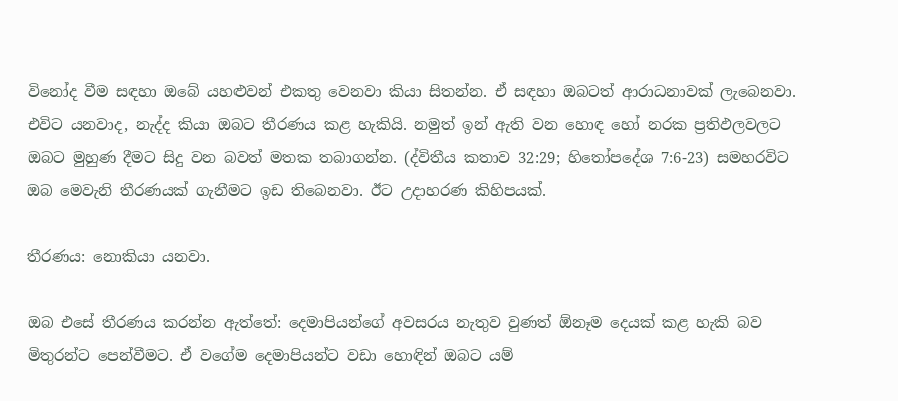විනෝද වීම සඳහා ඔබේ යහළුවන් එකතු වෙනවා කියා සිතන්න. ඒ සඳහා ඔබටත් ආරාධනාවක් ලැබෙනවා. එවිට යනවාද, නැද්ද කියා ඔබට තීරණය කළ හැකියි. නමුත් ඉන් ඇති වන හොඳ හෝ නරක ප්‍රතිඵලවලට ඔබට මුහුණ දීමට සිදු වන බවත් මතක තබාගන්න. (ද්විතීය කතාව 32:29; හිතෝපදේශ 7:6-23) සමහරවිට ඔබ මෙවැනි තීරණයක් ගැනීමට ඉඩ තිබෙනවා. ඊට උදාහරණ කිහිපයක්.

තීරණය: නොකියා යනවා.

ඔබ එසේ තීරණය කරන්න ඇත්තේ: දෙමාපියන්ගේ අවසරය නැතුව වුණත් ඕනෑම දෙයක් කළ හැකි බව මිතුරන්ට පෙන්වීමට. ඒ වගේම දෙමාපියන්ට වඩා හොඳින් ඔබට යම්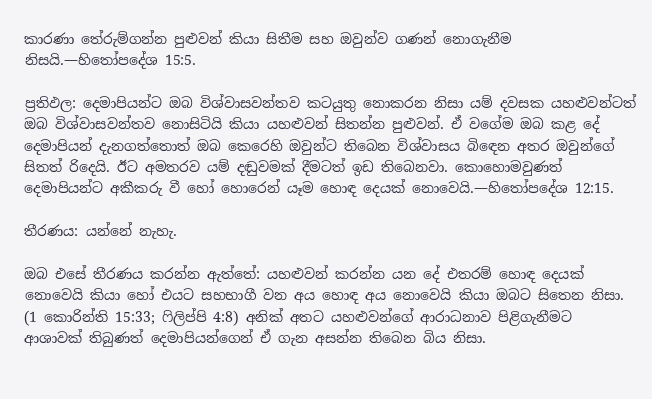කාරණා තේරුම්ගන්න පුළුවන් කියා සිතීම සහ ඔවුන්ව ගණන් නොගැනීම නිසයි.—හිතෝපදේශ 15:5.

ප්‍රතිඵල: දෙමාපියන්ට ඔබ විශ්වාසවන්තව කටයුතු නොකරන නිසා යම් දවසක යහළුවන්ටත් ඔබ විශ්වාසවන්තව නොසිටියි කියා යහළුවන් සිතන්න පුළුවන්. ඒ වගේම ඔබ කළ දේ දෙමාපියන් දැනගත්තොත් ඔබ කෙරෙහි ඔවුන්ට තිබෙන විශ්වාසය බිඳෙන අතර ඔවුන්ගේ සිතත් රිදෙයි. ඊට අමතරව යම් දඬුවමක් දීමටත් ඉඩ තිබෙනවා. කොහොමවුණත් දෙමාපියන්ට අකීකරු වී හෝ හොරෙන් යෑම හොඳ දෙයක් නොවෙයි.—හිතෝපදේශ 12:15.

තීරණය: යන්නේ නැහැ.

ඔබ එසේ තීරණය කරන්න ඇත්තේ: යහළුවන් කරන්න යන දේ එතරම් හොඳ දෙයක් නොවෙයි කියා හෝ එයට සහභාගී වන අය හොඳ අය නොවෙයි කියා ඔබට සිතෙන නිසා. (1 කොරින්ති 15:33; ෆිලිප්පි 4:8) අනික් අතට යහළුවන්ගේ ආරාධනාව පිළිගැනීමට ආශාවක් තිබුණත් දෙමාපියන්ගෙන් ඒ ගැන අසන්න තිබෙන බිය නිසා.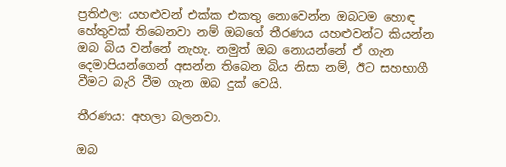ප්‍රතිඵල: යහළුවන් එක්ක එකතු නොවෙන්න ඔබටම හොඳ හේතුවක් තිබෙනවා නම් ඔබගේ තීරණය යහළුවන්ට කියන්න ඔබ බිය වන්නේ නැහැ. නමුත් ඔබ නොයන්නේ ඒ ගැන දෙමාපියන්ගෙන් අසන්න තිබෙන බිය නිසා නම්, ඊට සහභාගී වීමට බැරි වීම ගැන ඔබ දුක් වෙයි.

තීරණය: අහලා බලනවා.

ඔබ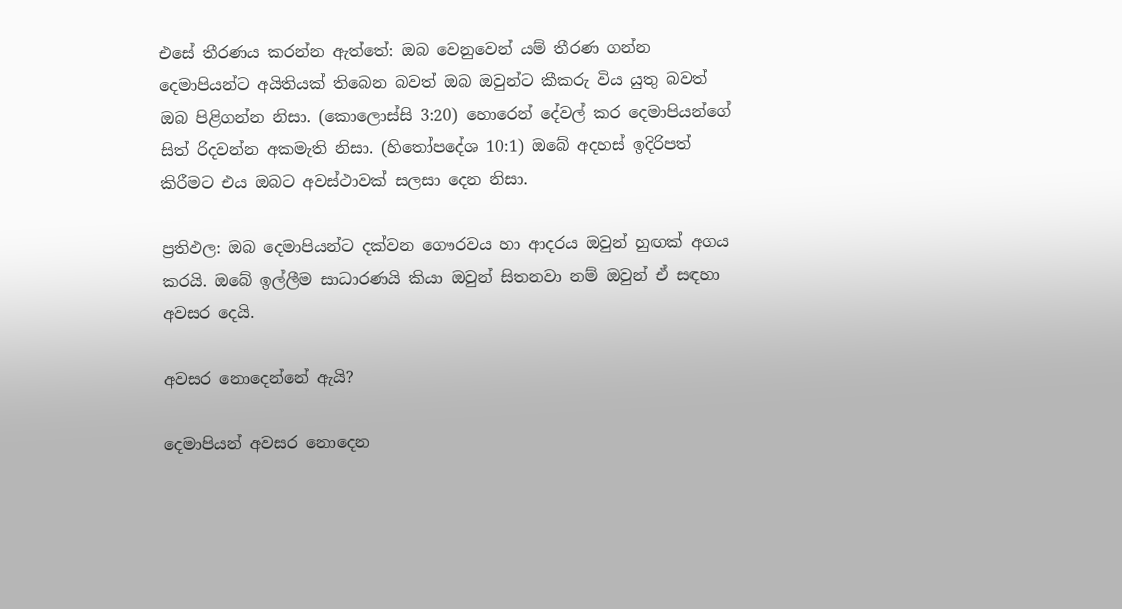එසේ තීරණය කරන්න ඇත්තේ: ඔබ වෙනුවෙන් යම් තීරණ ගන්න දෙමාපියන්ට අයිතියක් තිබෙන බවත් ඔබ ඔවුන්ට කීකරු විය යුතු බවත් ඔබ පිළිගන්න නිසා. (කොලොස්සි 3:20) හොරෙන් දේවල් කර දෙමාපියන්ගේ සිත් රිදවන්න අකමැති නිසා. (හිතෝපදේශ 10:1) ඔබේ අදහස් ඉදිරිපත් කිරීමට එය ඔබට අවස්ථාවක් සලසා දෙන නිසා.

ප්‍රතිඵල: ඔබ දෙමාපියන්ට දක්වන ගෞරවය හා ආදරය ඔවුන් හුඟක් අගය කරයි. ඔබේ ඉල්ලීම සාධාරණයි කියා ඔවුන් සිතනවා නම් ඔවුන් ඒ සඳහා අවසර දෙයි.

අවසර නොදෙන්නේ ඇයි?

දෙමාපියන් අවසර නොදෙන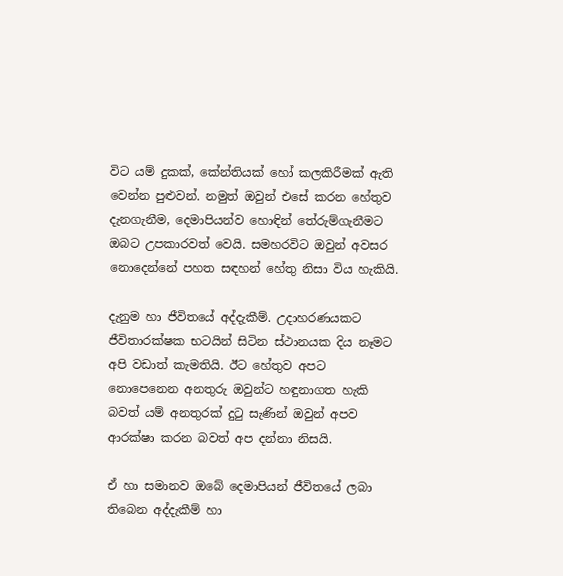විට යම් දුකක්, කේන්තියක් හෝ කලකිරීමක් ඇති වෙන්න පුළුවන්. නමුත් ඔවුන් එසේ කරන හේතුව දැනගැනීම, දෙමාපියන්ව හොඳින් තේරුම්ගැනීමට ඔබට උපකාරවත් වෙයි. සමහරවිට ඔවුන් අවසර නොදෙන්නේ පහත සඳහන් හේතු නිසා විය හැකියි.

දැනුම හා ජීවිතයේ අද්දැකීම්. උදාහරණයකට ජීවිතාරක්ෂක භටයින් සිටින ස්ථානයක දිය නෑමට අපි වඩාත් කැමතියි. ඊට හේතුව අපට නොපෙනෙන අනතුරු ඔවුන්ට හඳුනාගත හැකි බවත් යම් අනතුරක් දුටු සැණින් ඔවුන් අපව ආරක්ෂා කරන බවත් අප දන්නා නිසයි.

ඒ හා සමානව ඔබේ දෙමාපියන් ජීවිතයේ ලබා තිබෙන අද්දැකීම් හා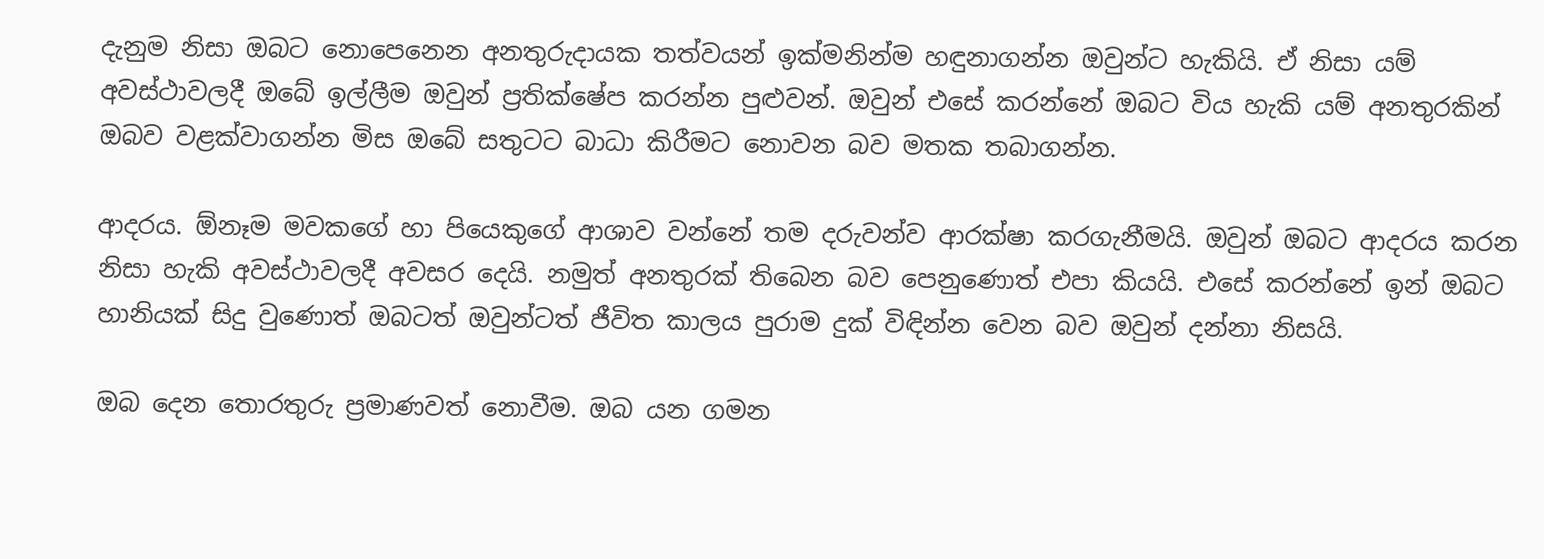දැනුම නිසා ඔබට නොපෙනෙන අනතුරුදායක තත්වයන් ඉක්මනින්ම හඳුනාගන්න ඔවුන්ට හැකියි. ඒ නිසා යම් අවස්ථාවලදී ඔබේ ඉල්ලීම ඔවුන් ප්‍රතික්ෂේප කරන්න පුළුවන්. ඔවුන් එසේ කරන්නේ ඔබට විය හැකි යම් අනතුරකින් ඔබව වළක්වාගන්න මිස ඔබේ සතුටට බාධා කිරීමට නොවන බව මතක තබාගන්න.

ආදරය. ඕනෑම මවකගේ හා පියෙකුගේ ආශාව වන්නේ තම දරුවන්ව ආරක්ෂා කරගැනීමයි. ඔවුන් ඔබට ආදරය කරන නිසා හැකි අවස්ථාවලදී අවසර දෙයි. නමුත් අනතුරක් තිබෙන බව පෙනුණොත් එපා කියයි. එසේ කරන්නේ ඉන් ඔබට හානියක් සිදු වුණොත් ඔබටත් ඔවුන්ටත් ජීවිත කාලය පුරාම දුක් විඳින්න වෙන බව ඔවුන් දන්නා නිසයි.

ඔබ දෙන තොරතුරු ප්‍රමාණවත් නොවීම. ඔබ යන ගමන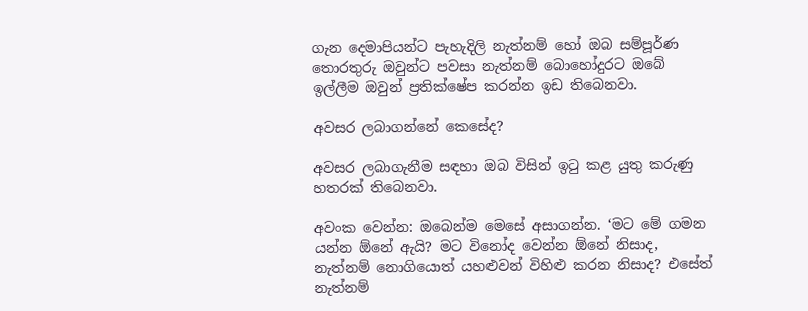ගැන දෙමාපියන්ට පැහැදිලි නැත්නම් හෝ ඔබ සම්පූර්ණ තොරතුරු ඔවුන්ට පවසා නැත්නම් බොහෝදුරට ඔබේ ඉල්ලීම ඔවුන් ප්‍රතික්ෂේප කරන්න ඉඩ තිබෙනවා.

අවසර ලබාගන්නේ කෙසේද?

අවසර ලබාගැනීම සඳහා ඔබ විසින් ඉටු කළ යුතු කරුණු හතරක් තිබෙනවා.

අවංක වෙන්න: ඔබෙන්ම මෙසේ අසාගන්න. ‘මට මේ ගමන යන්න ඕනේ ඇයි? මට විනෝද වෙන්න ඕනේ නිසාද, නැත්නම් නොගියොත් යහළුවන් විහිළු කරන නිසාද? එසේත් නැත්නම්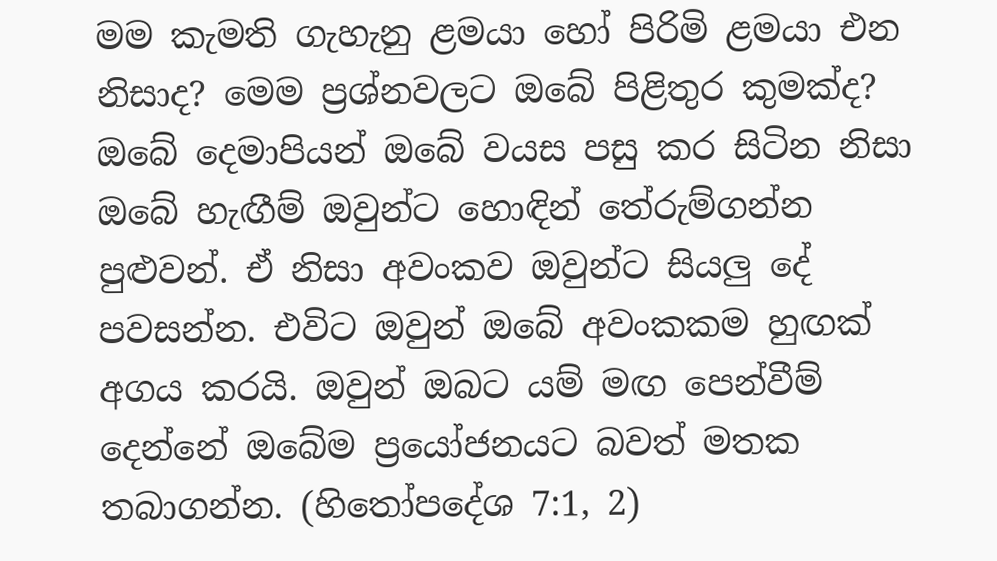මම කැමති ගැහැනු ළමයා හෝ පිරිමි ළමයා එන නිසාද? මෙම ප්‍රශ්නවලට ඔබේ පිළිතුර කුමක්ද? ඔබේ දෙමාපියන් ඔබේ වයස පසු කර සිටින නිසා ඔබේ හැඟීම් ඔවුන්ට හොඳින් තේරුම්ගන්න පුළුවන්. ඒ නිසා අවංකව ඔවුන්ට සියලු දේ පවසන්න. එවිට ඔවුන් ඔබේ අවංකකම හුඟක් අගය කරයි. ඔවුන් ඔබට යම් මඟ පෙන්වීම් දෙන්නේ ඔබේම ප්‍රයෝජනයට බවත් මතක තබාගන්න. (හිතෝපදේශ 7:1, 2)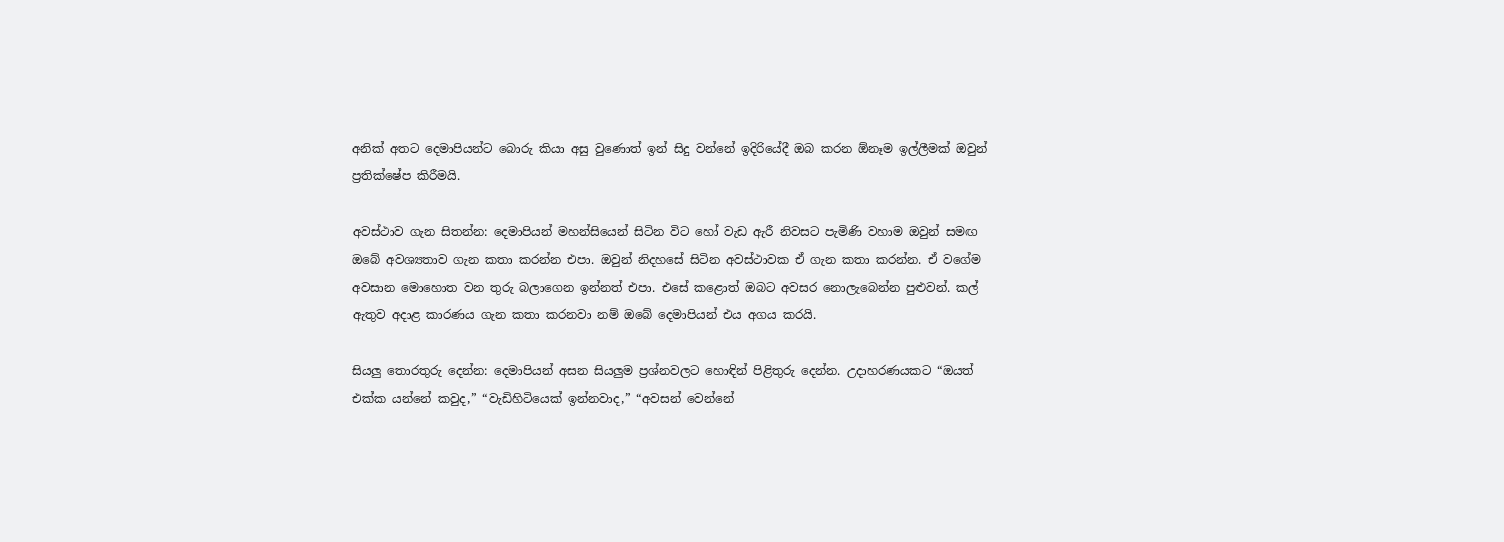අනික් අතට දෙමාපියන්ට බොරු කියා අසු වුණොත් ඉන් සිදු වන්නේ ඉදිරියේදී ඔබ කරන ඕනෑම ඉල්ලීමක් ඔවුන් ප්‍රතික්ෂේප කිරීමයි.

අවස්ථාව ගැන සිතන්න: දෙමාපියන් මහන්සියෙන් සිටින විට හෝ වැඩ ඇරී නිවසට පැමිණි වහාම ඔවුන් සමඟ ඔබේ අවශ්‍යතාව ගැන කතා කරන්න එපා. ඔවුන් නිදහසේ සිටින අවස්ථාවක ඒ ගැන කතා කරන්න. ඒ වගේම අවසාන මොහොත වන තුරු බලාගෙන ඉන්නත් එපා. එසේ කළොත් ඔබට අවසර නොලැබෙන්න පුළුවන්. කල් ඇතුව අදාළ කාරණය ගැන කතා කරනවා නම් ඔබේ දෙමාපියන් එය අගය කරයි.

සියලු තොරතුරු දෙන්න: දෙමාපියන් අසන සියලුම ප්‍රශ්නවලට හොඳින් පිළිතුරු දෙන්න. උදාහරණයකට “ඔයත් එක්ක යන්නේ කවුද,” “වැඩිහිටියෙක් ඉන්නවාද,” “අවසන් වෙන්නේ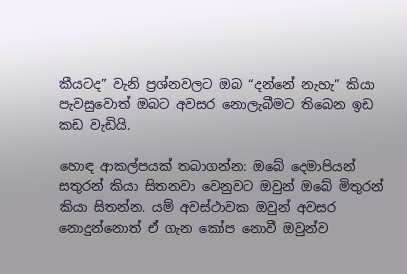කීයටද” වැනි ප්‍රශ්නවලට ඔබ “දන්නේ නැහැ” කියා පැවසුවොත් ඔබට අවසර නොලැබීමට තිබෙන ඉඩ කඩ වැඩියි.

හොඳ ආකල්පයක් තබාගන්න: ඔබේ දෙමාපියන් සතුරන් කියා සිතනවා වෙනුවට ඔවුන් ඔබේ මිතුරන් කියා සිතන්න. යම් අවස්ථාවක ඔවුන් අවසර නොදුන්නොත් ඒ ගැන කෝප නොවී ඔවුන්ව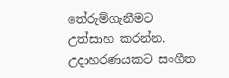තේරුම්ගැනීමට උත්සාහ කරන්න. උදාහරණයකට සංගීත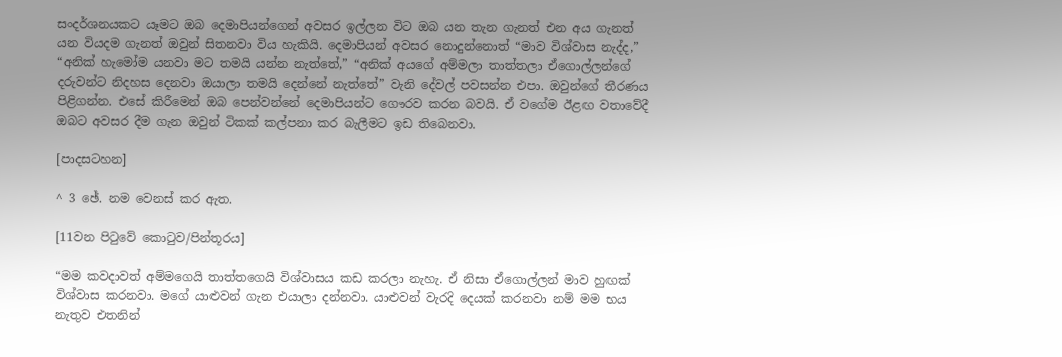සංදර්ශනයකට යෑමට ඔබ දෙමාපියන්ගෙන් අවසර ඉල්ලන විට ඔබ යන තැන ගැනත් එන අය ගැනත් යන වියදම ගැනත් ඔවුන් සිතනවා විය හැකියි. දෙමාපියන් අවසර නොදුන්නොත් “මාව විශ්වාස නැද්ද,” “අනික් හැමෝම යනවා මට තමයි යන්න නැත්තේ,” “අනික් අයගේ අම්මලා තාත්තලා ඒගොල්ලන්ගේ දරුවන්ට නිදහස දෙනවා ඔයාලා තමයි දෙන්නේ නැත්තේ” වැනි දේවල් පවසන්න එපා. ඔවුන්ගේ තීරණය පිළිගන්න. එසේ කිරීමෙන් ඔබ පෙන්වන්නේ දෙමාපියන්ට ගෞරව කරන බවයි. ඒ වගේම ඊළඟ වතාවේදී ඔබට අවසර දීම ගැන ඔවුන් ටිකක් කල්පනා කර බැලීමට ඉඩ තිබෙනවා.

[පාදසටහන]

^ 3 ඡේ. නම වෙනස් කර ඇත.

[11වන පිටුවේ කොටුව/පින්තූරය]

“මම කවදාවත් අම්මගෙයි තාත්තගෙයි විශ්වාසය කඩ කරලා නැහැ. ඒ නිසා ඒගොල්ලන් මාව හුඟක් විශ්වාස කරනවා. මගේ යාළුවන් ගැන එයාලා දන්නවා. යාළුවන් වැරදි දෙයක් කරනවා නම් මම භය නැතුව එතනින්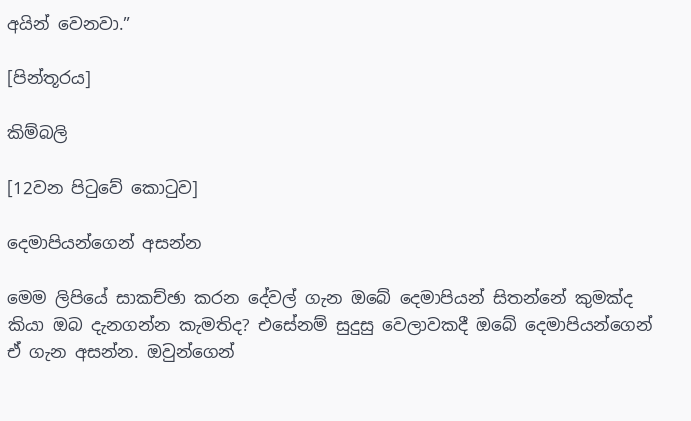අයින් වෙනවා.”

[පින්තූරය]

කිම්බලි

[12වන පිටුවේ කොටුව]

දෙමාපියන්ගෙන් අසන්න

මෙම ලිපියේ සාකච්ඡා කරන දේවල් ගැන ඔබේ දෙමාපියන් සිතන්නේ කුමක්ද කියා ඔබ දැනගන්න කැමතිද? එසේනම් සුදුසු වෙලාවකදී ඔබේ දෙමාපියන්ගෙන් ඒ ගැන අසන්න. ඔවුන්ගෙන්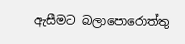ඇසීමට බලාපොරොත්තු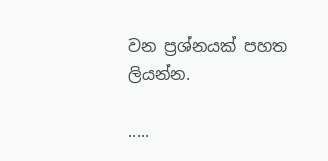වන ප්‍රශ්නයක් පහත ලියන්න.

.....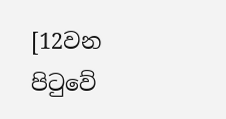[12වන පිටුවේ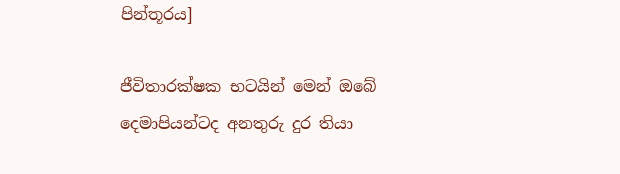පින්තූරය]

ජීවිතාරක්ෂක භටයින් මෙන් ඔබේ දෙමාපියන්ටද අනතුරු දුර තියා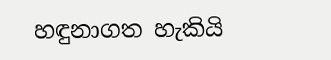හඳුනාගත හැකියි